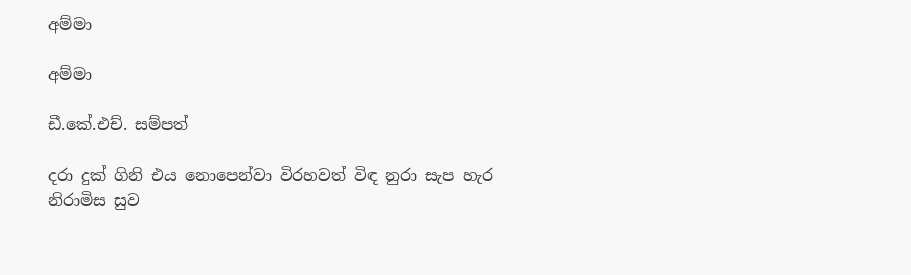අම්මා

අම්මා

ඩී.කේ.එච්. සම්පත්

දරා දුක් ගිනි එය නොපෙන්වා විරහවත් විඳ නුරා සැප හැර නිරාමිස සුව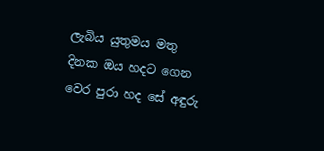ලැබිය යුතුමය මතු දිනක ඔය හදට ගෙන වෙර පුරා හද සේ අඳුරු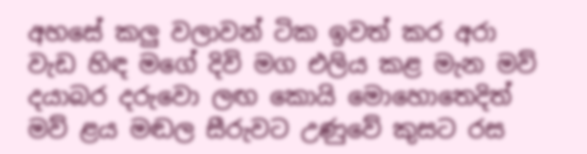අහසේ කලු වලාවන් ටික ඉවත් කර අරා වැඩ හිඳ මගේ දිවි මග එලිය කළ මැන මව් දයාබර දරුවො ලඟ කොයි මොහොතෙදිත් මව් ළය මඬල සීරුවට උණුවේ කුසට රස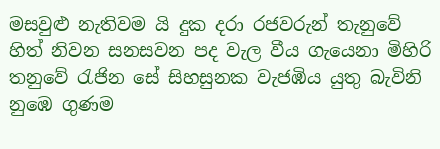මසවුළු නැතිවම යි දුක දරා රජවරුන් තැනුවේ හිත් නිවන සනසවන පද වැල වීය ගැයෙනා මිහිරි තනුවේ රැජින සේ සිහසුනක වැජඹිය යුතු බැවිනි නුඹෙ ගුණම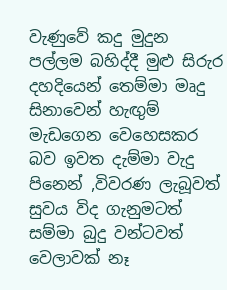වැණුවේ කදු මුදුන පල්ලම බහිද්දී මුළු සිරුර දහදියෙන් තෙම්මා මෘදු සිනාවෙන් හැඟුම් මැඩගෙන වෙහෙසකර බව ඉවත දැම්මා වැදු පිනෙන් ,විවරණ ලැබූවත් සුවය විද ගැනුමටත් සම්මා බුදු වන්ටවත් වෙලාවක් නෑ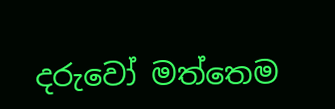දරුවෝ මත්තෙම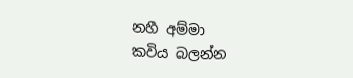නහී අම්මා
කවිය බලන්න